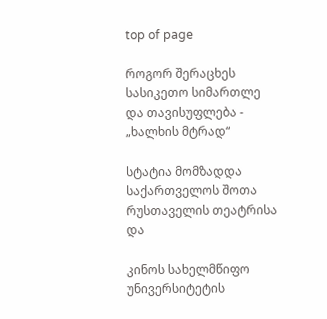top of page

როგორ შერაცხეს სასიკეთო სიმართლე და თავისუფლება - „ხალხის მტრად“

სტატია მომზადდა საქართველოს შოთა რუსთაველის თეატრისა და

კინოს სახელმწიფო უნივერსიტეტის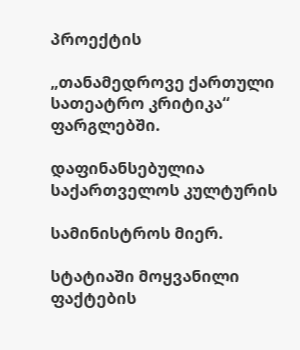პროექტის

„თანამედროვე ქართული სათეატრო კრიტიკა“ ფარგლებში.

დაფინანსებულია საქართველოს კულტურის

სამინისტროს მიერ.

სტატიაში მოყვანილი ფაქტების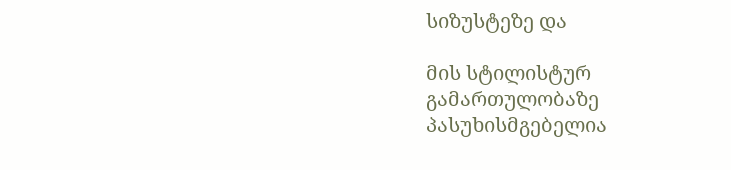სიზუსტეზე და

მის სტილისტურ გამართულობაზე პასუხისმგებელია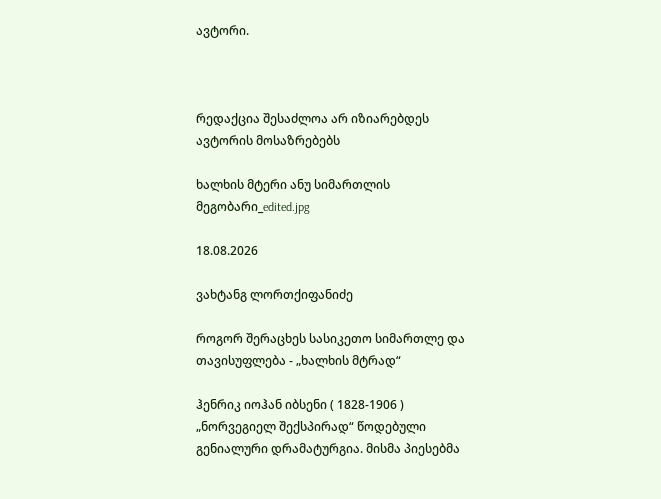ავტორი.



რედაქცია შესაძლოა არ იზიარებდეს ავტორის მოსაზრებებს

ხალხის მტერი ანუ სიმართლის მეგობარი_edited.jpg

18.08.2026

ვახტანგ ლორთქიფანიძე

როგორ შერაცხეს სასიკეთო სიმართლე და თავისუფლება - „ხალხის მტრად“

ჰენრიკ იოჰან იბსენი ( 1828-1906 ) „ნორვეგიელ შექსპირად“ წოდებული გენიალური დრამატურგია. მისმა პიესებმა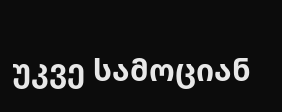უკვე სამოციან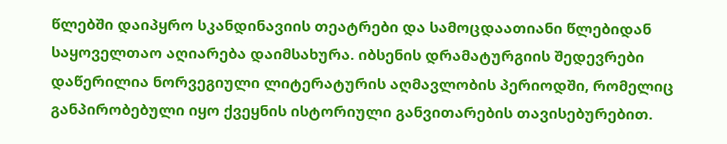წლებში დაიპყრო სკანდინავიის თეატრები და სამოცდაათიანი წლებიდან საყოველთაო აღიარება დაიმსახურა. იბსენის დრამატურგიის შედევრები დაწერილია ნორვეგიული ლიტერატურის აღმავლობის პერიოდში, რომელიც განპირობებული იყო ქვეყნის ისტორიული განვითარების თავისებურებით.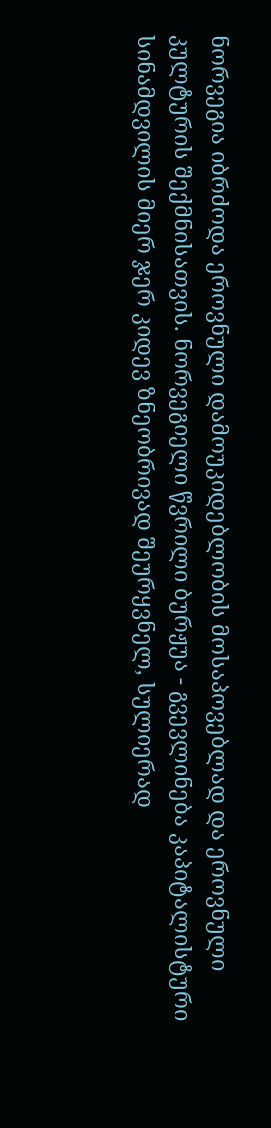ნორვეგია იბრძოდა ეროვნული დამოუკიდებლობის მოსაპოვებლად და ეროვნული კულტურის შექმნისათვის. ნორვეგიელი წვრილი ბურჟუა - გვევლინება კაპიტალისტური სინამდვილის მიერ ჯერ კიდევ ზნეობრივად შეურყვნელ, სულიერად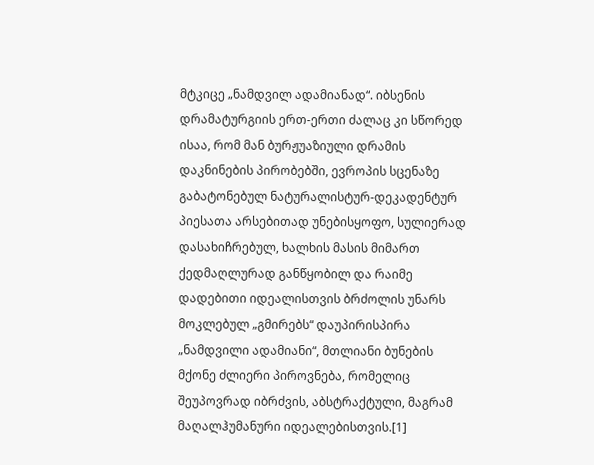მტკიცე „ნამდვილ ადამიანად“. იბსენის დრამატურგიის ერთ-ერთი ძალაც კი სწორედ ისაა, რომ მან ბურჟუაზიული დრამის დაკნინების პირობებში, ევროპის სცენაზე გაბატონებულ ნატურალისტურ-დეკადენტურ პიესათა არსებითად უნებისყოფო, სულიერად დასახიჩრებულ, ხალხის მასის მიმართ ქედმაღლურად განწყობილ და რაიმე დადებითი იდეალისთვის ბრძოლის უნარს მოკლებულ „გმირებს“ დაუპირისპირა „ნამდვილი ადამიანი“, მთლიანი ბუნების მქონე ძლიერი პიროვნება, რომელიც შეუპოვრად იბრძვის, აბსტრაქტული, მაგრამ მაღალჰუმანური იდეალებისთვის.[1]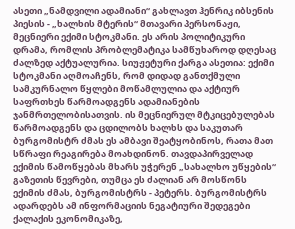ასეთი „ნამდვილი ადამიანი“ გახლავთ ჰენრიკ იბსენის პიესის - „ხალხის მტერის“ მთავარი პერსონაჟი, მეცნიერი ექიმი სტოკმანი. ეს არის პოლიტიკური დრამა, რომლის პრობლემატიკა სამწუხაროდ დღესაც ძალზედ აქტუალურია. სიუჟეტური ქარგა ასეთია: ექიმი სტოკმანი აღმოაჩენს, რომ დიდად განთქმული სამკურნალო წყლები მოწამლულია და აქტიურ საფრთხეს წარმოადგენს ადამიანების ჯანმრთელობისათვის. ის მეცნიერულ მტკიცებულებას წარმოადგენს და ცდილობს ხალხს და საკუთარ ბურგომისტრ ძმას ეს ამბავი შეატყობინოს, რათა მათ სწრაფი რეაგირება მოახდინონ. თავდაპირველად ექიმის წამოწყებას მხარს უჭერენ „სახალხო უწყების“ გაზეთის წევრები, თუმცა ეს ძალიან არ მოსწონს ექიმის ძმას, ბურგომისტრს - პეტერს. ბურგომისტრს ადარდებს ამ ინფორმაციის ნეგატიური შედეგები ქალაქის ეკონომიკაზე,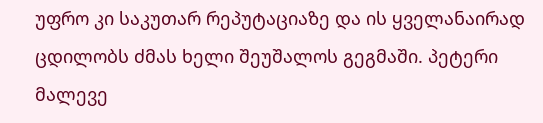უფრო კი საკუთარ რეპუტაციაზე და ის ყველანაირად ცდილობს ძმას ხელი შეუშალოს გეგმაში. პეტერი მალევე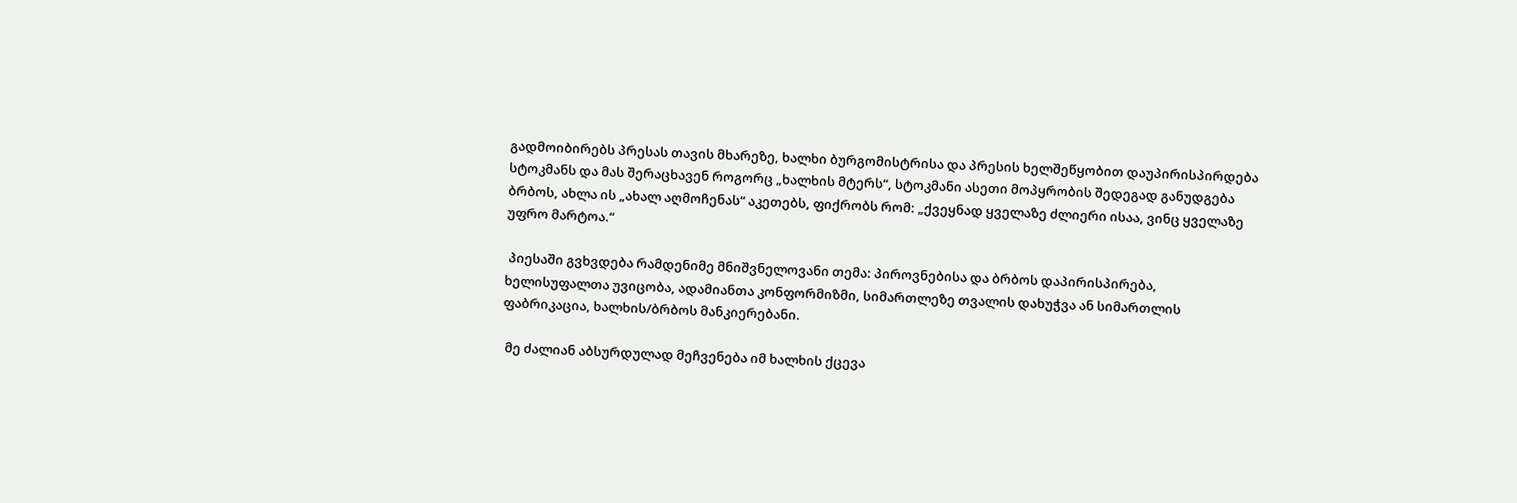გადმოიბირებს პრესას თავის მხარეზე, ხალხი ბურგომისტრისა და პრესის ხელშეწყობით დაუპირისპირდება სტოკმანს და მას შერაცხავენ როგორც „ხალხის მტერს“, სტოკმანი ასეთი მოპყრობის შედეგად განუდგება ბრბოს, ახლა ის „ახალ აღმოჩენას“ აკეთებს, ფიქრობს რომ: „ქვეყნად ყველაზე ძლიერი ისაა, ვინც ყველაზე უფრო მარტოა.“

 პიესაში გვხვდება რამდენიმე მნიშვნელოვანი თემა: პიროვნებისა და ბრბოს დაპირისპირება, ხელისუფალთა უვიცობა, ადამიანთა კონფორმიზმი, სიმართლეზე თვალის დახუჭვა ან სიმართლის ფაბრიკაცია, ხალხის/ბრბოს მანკიერებანი.

 მე ძალიან აბსურდულად მეჩვენება იმ ხალხის ქცევა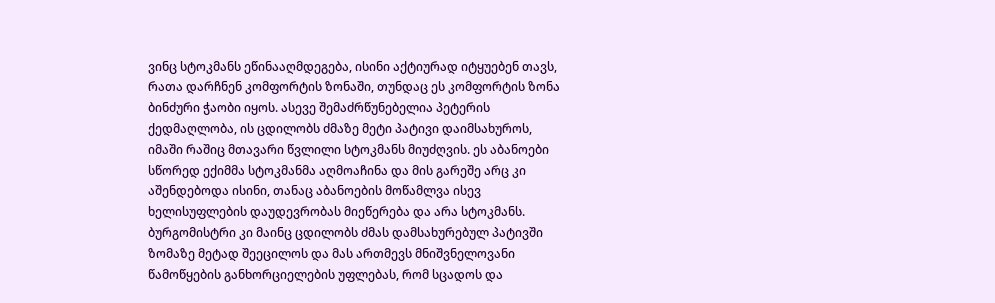ვინც სტოკმანს ეწინააღმდეგება, ისინი აქტიურად იტყუებენ თავს, რათა დარჩნენ კომფორტის ზონაში, თუნდაც ეს კომფორტის ზონა ბინძური ჭაობი იყოს. ასევე შემაძრწუნებელია პეტერის ქედმაღლობა, ის ცდილობს ძმაზე მეტი პატივი დაიმსახუროს, იმაში რაშიც მთავარი წვლილი სტოკმანს მიუძღვის. ეს აბანოები სწორედ ექიმმა სტოკმანმა აღმოაჩინა და მის გარეშე არც კი აშენდებოდა ისინი, თანაც აბანოების მოწამლვა ისევ ხელისუფლების დაუდევრობას მიეწერება და არა სტოკმანს. ბურგომისტრი კი მაინც ცდილობს ძმას დამსახურებულ პატივში ზომაზე მეტად შეეცილოს და მას ართმევს მნიშვნელოვანი წამოწყების განხორციელების უფლებას, რომ სცადოს და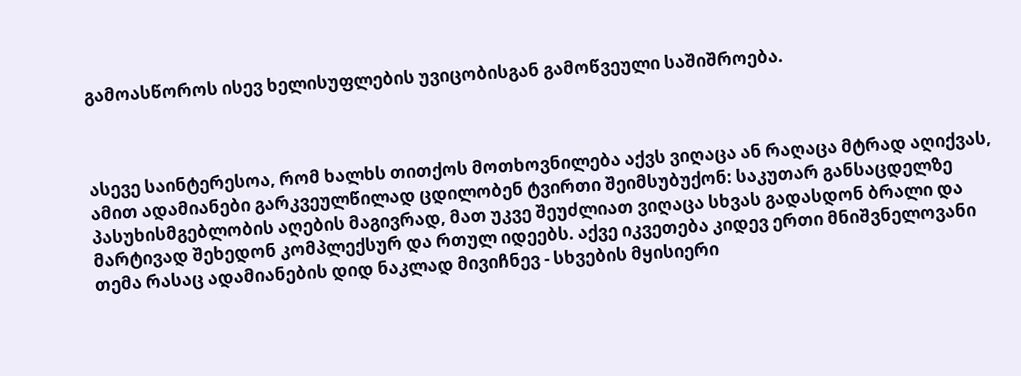გამოასწოროს ისევ ხელისუფლების უვიცობისგან გამოწვეული საშიშროება.



ასევე საინტერესოა, რომ ხალხს თითქოს მოთხოვნილება აქვს ვიღაცა ან რაღაცა მტრად აღიქვას, ამით ადამიანები გარკვეულწილად ცდილობენ ტვირთი შეიმსუბუქონ: საკუთარ განსაცდელზე პასუხისმგებლობის აღების მაგივრად, მათ უკვე შეუძლიათ ვიღაცა სხვას გადასდონ ბრალი და მარტივად შეხედონ კომპლექსურ და რთულ იდეებს. აქვე იკვეთება კიდევ ერთი მნიშვნელოვანი თემა რასაც ადამიანების დიდ ნაკლად მივიჩნევ - სხვების მყისიერი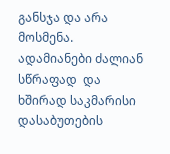განსჯა და არა მოსმენა. ადამიანები ძალიან სწრაფად  და ხშირად საკმარისი დასაბუთების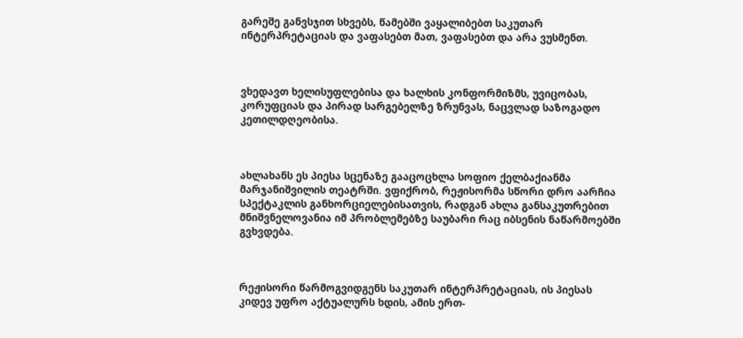გარეშე განვსჯით სხვებს, წამებში ვაყალიბებთ საკუთარ ინტერპრეტაციას და ვაფასებთ მათ, ვაფასებთ და არა ვუსმენთ.



ვხედავთ ხელისუფლებისა და ხალხის კონფორმიზმს, უვიცობას, კორუფციას და პირად სარგებელზე ზრუნვას, ნაცვლად საზოგადო კეთილდღეობისა.



ახლახანს ეს პიესა სცენაზე გააცოცხლა სოფიო ქელბაქიანმა მარჯანიშვილის თეატრში. ვფიქრობ, რეჟისორმა სწორი დრო აარჩია სპექტაკლის განხორციელებისათვის, რადგან ახლა განსაკუთრებით მნიშვნელოვანია იმ პრობლემებზე საუბარი რაც იბსენის ნაწარმოებში გვხვდება.



რეჟისორი წარმოგვიდგენს საკუთარ ინტერპრეტაციას, ის პიესას კიდევ უფრო აქტუალურს ხდის, ამის ერთ-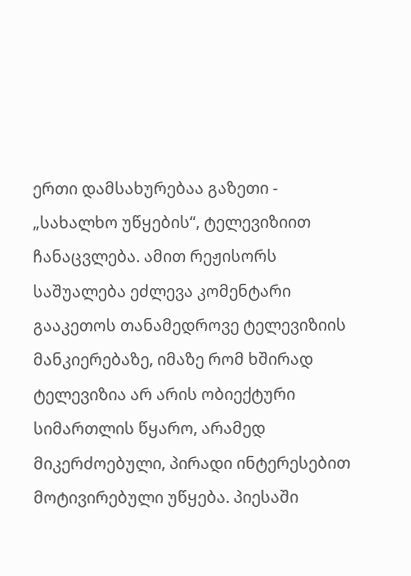ერთი დამსახურებაა გაზეთი - „სახალხო უწყების“, ტელევიზიით ჩანაცვლება. ამით რეჟისორს საშუალება ეძლევა კომენტარი გააკეთოს თანამედროვე ტელევიზიის მანკიერებაზე, იმაზე რომ ხშირად ტელევიზია არ არის ობიექტური სიმართლის წყარო, არამედ მიკერძოებული, პირადი ინტერესებით მოტივირებული უწყება. პიესაში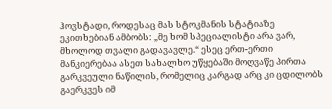ჰოვსტადი, როდესაც მას სტოკმანის სტატიაზე ეკითხებიან ამბობს: „მე ხომ სპეციალისტი არა ვარ, მხოლოდ თვალი გადავავლე.“ ესეც ერთ-ერთი მანკიერებაა ასეთ სახალხო უწყებაში მოღვაწე პირთა გარკვეული ნაწილის, რომელიც კარგად არც კი ცდილობს გაერკვეს იმ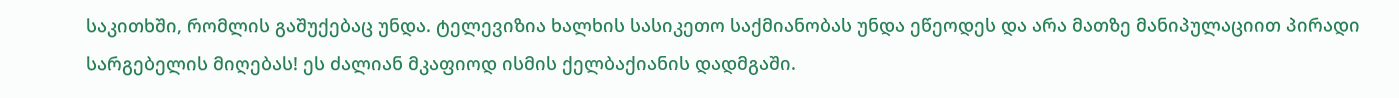საკითხში, რომლის გაშუქებაც უნდა. ტელევიზია ხალხის სასიკეთო საქმიანობას უნდა ეწეოდეს და არა მათზე მანიპულაციით პირადი სარგებელის მიღებას! ეს ძალიან მკაფიოდ ისმის ქელბაქიანის დადმგაში.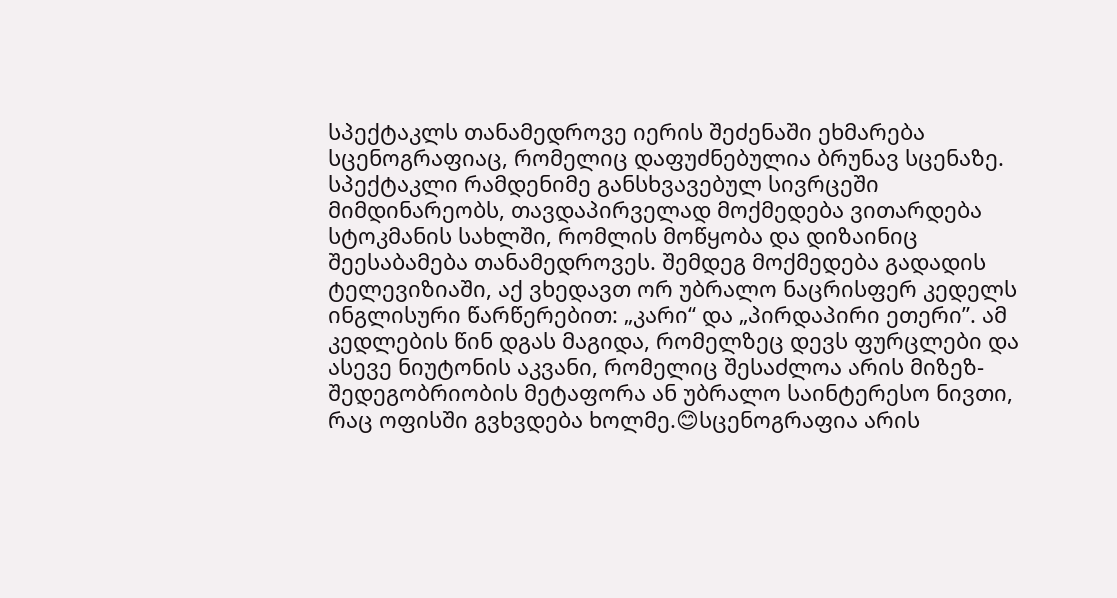სპექტაკლს თანამედროვე იერის შეძენაში ეხმარება სცენოგრაფიაც, რომელიც დაფუძნებულია ბრუნავ სცენაზე. სპექტაკლი რამდენიმე განსხვავებულ სივრცეში მიმდინარეობს, თავდაპირველად მოქმედება ვითარდება სტოკმანის სახლში, რომლის მოწყობა და დიზაინიც შეესაბამება თანამედროვეს. შემდეგ მოქმედება გადადის ტელევიზიაში, აქ ვხედავთ ორ უბრალო ნაცრისფერ კედელს ინგლისური წარწერებით: „კარი“ და „პირდაპირი ეთერი”. ამ კედლების წინ დგას მაგიდა, რომელზეც დევს ფურცლები და ასევე ნიუტონის აკვანი, რომელიც შესაძლოა არის მიზეზ-შედეგობრიობის მეტაფორა ან უბრალო საინტერესო ნივთი, რაც ოფისში გვხვდება ხოლმე.😊სცენოგრაფია არის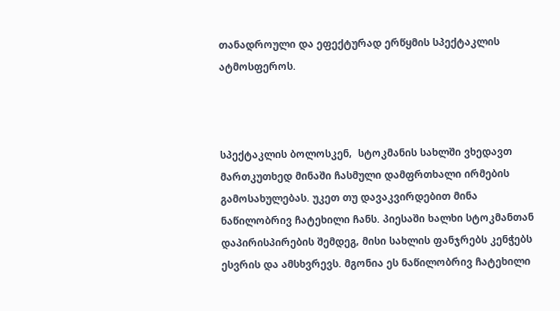თანადროული და ეფექტურად ერწყმის სპექტაკლის ატმოსფეროს.



სპექტაკლის ბოლოსკენ,  სტოკმანის სახლში ვხედავთ მართკუთხედ მინაში ჩასმული დამფრთხალი ირმების გამოსახულებას. უკეთ თუ დავაკვირდებით მინა ნაწილობრივ ჩატეხილი ჩანს. პიესაში ხალხი სტოკმანთან დაპირისპირების შემდეგ, მისი სახლის ფანჯრებს კენჭებს ესვრის და ამსხვრევს. მგონია ეს ნაწილობრივ ჩატეხილი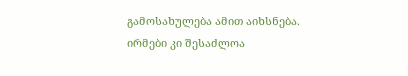გამოსახულება ამით აიხსნება. ირმები კი შესაძლოა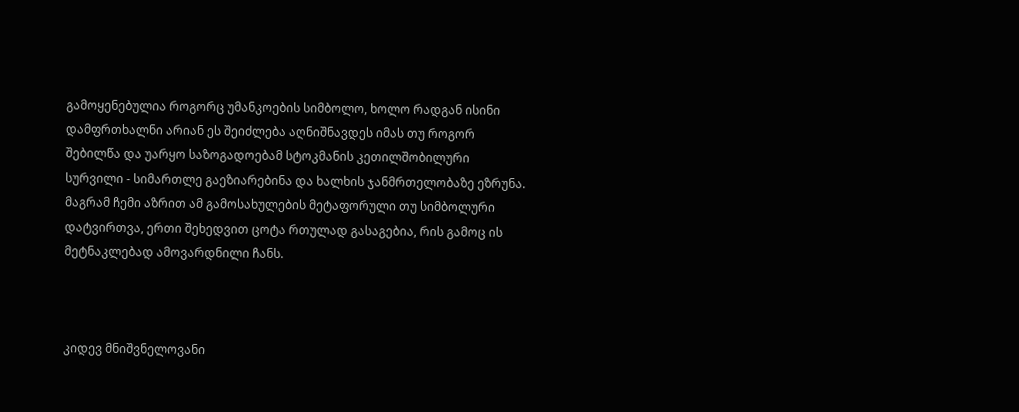გამოყენებულია როგორც უმანკოების სიმბოლო, ხოლო რადგან ისინი დამფრთხალნი არიან ეს შეიძლება აღნიშნავდეს იმას თუ როგორ შებილწა და უარყო საზოგადოებამ სტოკმანის კეთილშობილური სურვილი - სიმართლე გაეზიარებინა და ხალხის ჯანმრთელობაზე ეზრუნა. მაგრამ ჩემი აზრით ამ გამოსახულების მეტაფორული თუ სიმბოლური დატვირთვა, ერთი შეხედვით ცოტა რთულად გასაგებია, რის გამოც ის მეტნაკლებად ამოვარდნილი ჩანს.



კიდევ მნიშვნელოვანი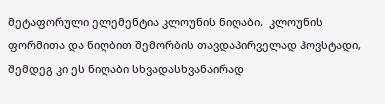მეტაფორული ელემენტია კლოუნის ნიღაბი.  კლოუნის ფორმითა და ნიღბით შემორბის თავდაპირველად ჰოვსტადი, შემდეგ კი ეს ნიღაბი სხვადასხვანაირად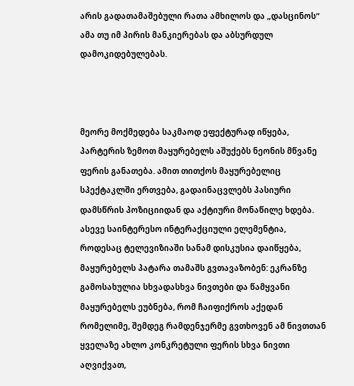არის გადათამაშებული რათა ამხილოს და „დასცინოს“ ამა თუ იმ პირის მანკიერებას და აბსურდულ დამოკიდებულებას.



მეორე მოქმედება საკმაოდ ეფექტურად იწყება, პარტერის ზემოთ მაყურებელს აშუქებს ნეონის მწვანე ფერის განათება. ამით თითქოს მაყურებელიც სპექტაკლში ერთვება, გადაინაცვლებს პასიური დამსწრის პოზიციიდან და აქტიური მონაწილე ხდება. ასევე საინტერესო ინტერაქციული ელემენტია, როდესაც ტელევიზიაში სანამ დისკუსია დაიწყება, მაყურებელს პატარა თამაშს გვთავაზობენ: ეკრანზე გამოსახულია სხვადასხვა ნივთები და წამყვანი მაყურებელს ეუბნება, რომ ჩაიფიქროს აქედან რომელიმე, შემდეგ რამდენჯერმე გვთხოვენ ამ ნივთთან ყველაზე ახლო კონკრეტული ფერის სხვა ნივთი აღვიქვათ,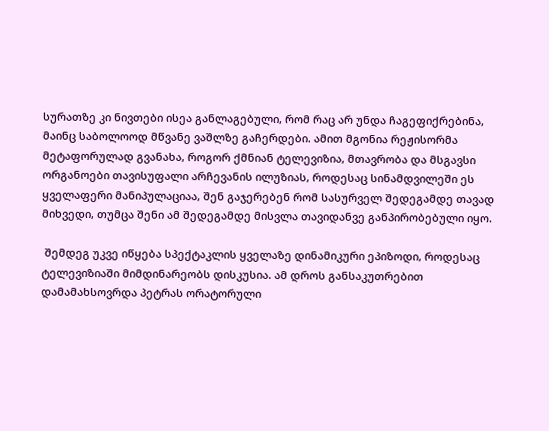სურათზე კი ნივთები ისეა განლაგებული, რომ რაც არ უნდა ჩაგეფიქრებინა, მაინც საბოლოოდ მწვანე ვაშლზე გაჩერდები. ამით მგონია რეჟისორმა მეტაფორულად გვანახა, როგორ ქმნიან ტელევიზია, მთავრობა და მსგავსი ორგანოები თავისუფალი არჩევანის ილუზიას, როდესაც სინამდვილეში ეს ყველაფერი მანიპულაციაა, შენ გაჯერებენ რომ სასურველ შედეგამდე თავად მიხვედი, თუმცა შენი ამ შედეგამდე მისვლა თავიდანვე განპირობებული იყო.

 შემდეგ უკვე იწყება სპექტაკლის ყველაზე დინამიკური ეპიზოდი, როდესაც ტელევიზიაში მიმდინარეობს დისკუსია. ამ დროს განსაკუთრებით დამამახსოვრდა პეტრას ორატორული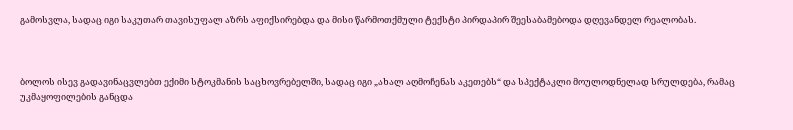გამოსვლა, სადაც იგი საკუთარ თავისუფალ აზრს აფიქსირებდა და მისი წარმოთქმული ტექსტი პირდაპირ შეესაბამებოდა დღევანდელ რეალობას.



ბოლოს ისევ გადავინაცვლებთ ექიმი სტოკმანის საცხოვრებელში, სადაც იგი „ახალ აღმოჩენას აკეთებს“ და სპექტაკლი მოულოდნელად სრულდება, რამაც უკმაყოფილების განცდა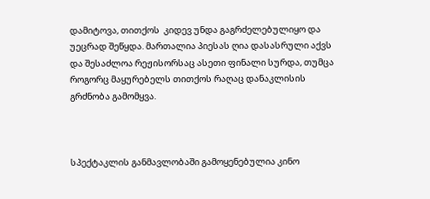დამიტოვა, თითქოს  კიდევ უნდა გაგრძელებულიყო და უეცრად შეწყდა. მართალია პიესას ღია დასასრული აქვს და შესაძლოა რეჟისორსაც ასეთი ფინალი სურდა, თუმცა როგორც მაყურებელს თითქოს რაღაც დანაკლისის გრძნობა გამომყვა.



სპექტაკლის განმავლობაში გამოყენებულია კინო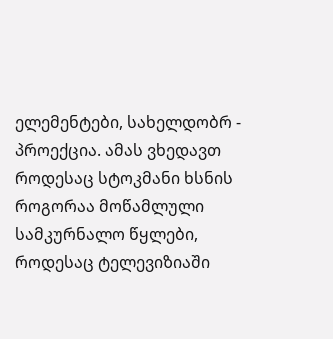ელემენტები, სახელდობრ - პროექცია. ამას ვხედავთ როდესაც სტოკმანი ხსნის როგორაა მოწამლული სამკურნალო წყლები, როდესაც ტელევიზიაში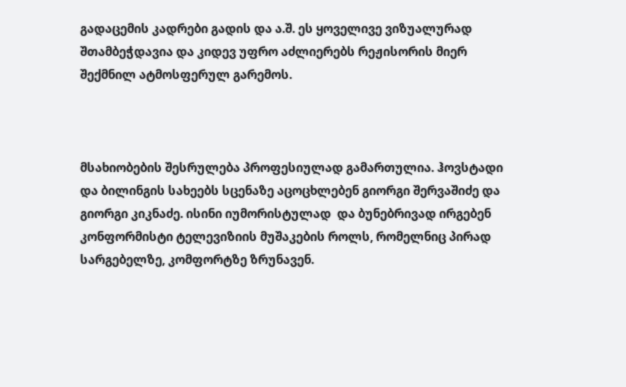გადაცემის კადრები გადის და ა.შ. ეს ყოველივე ვიზუალურად შთამბეჭდავია და კიდევ უფრო აძლიერებს რეჟისორის მიერ შექმნილ ატმოსფერულ გარემოს.



მსახიობების შესრულება პროფესიულად გამართულია. ჰოვსტადი და ბილინგის სახეებს სცენაზე აცოცხლებენ გიორგი შერვაშიძე და გიორგი კიკნაძე. ისინი იუმორისტულად  და ბუნებრივად ირგებენ კონფორმისტი ტელევიზიის მუშაკების როლს, რომელნიც პირად სარგებელზე, კომფორტზე ზრუნავენ.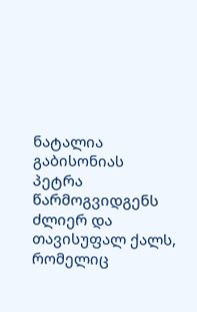ნატალია გაბისონიას პეტრა წარმოგვიდგენს ძლიერ და თავისუფალ ქალს, რომელიც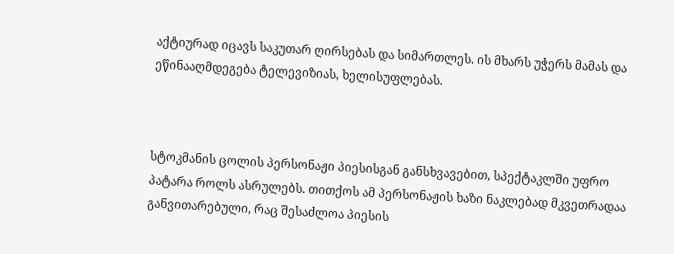აქტიურად იცავს საკუთარ ღირსებას და სიმართლეს. ის მხარს უჭერს მამას და ეწინააღმდეგება ტელევიზიას, ხელისუფლებას.



სტოკმანის ცოლის პერსონაჟი პიესისგან განსხვავებით, სპექტაკლში უფრო პატარა როლს ასრულებს. თითქოს ამ პერსონაჟის ხაზი ნაკლებად მკვეთრადაა განვითარებული, რაც შესაძლოა პიესის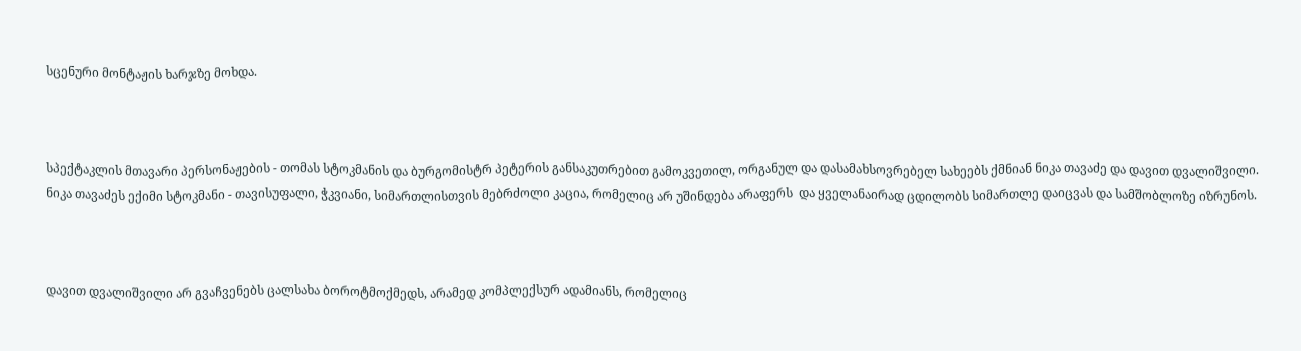სცენური მონტაჟის ხარჯზე მოხდა.



სპექტაკლის მთავარი პერსონაჟების - თომას სტოკმანის და ბურგომისტრ პეტერის განსაკუთრებით გამოკვეთილ, ორგანულ და დასამახსოვრებელ სახეებს ქმნიან ნიკა თავაძე და დავით დვალიშვილი. ნიკა თავაძეს ექიმი სტოკმანი - თავისუფალი, ჭკვიანი, სიმართლისთვის მებრძოლი კაცია, რომელიც არ უშინდება არაფერს  და ყველანაირად ცდილობს სიმართლე დაიცვას და სამშობლოზე იზრუნოს.



დავით დვალიშვილი არ გვაჩვენებს ცალსახა ბოროტმოქმედს, არამედ კომპლექსურ ადამიანს, რომელიც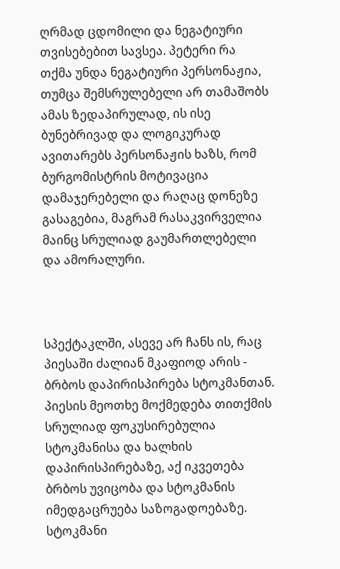ღრმად ცდომილი და ნეგატიური თვისებებით სავსეა. პეტერი რა თქმა უნდა ნეგატიური პერსონაჟია, თუმცა შემსრულებელი არ თამაშობს ამას ზედაპირულად, ის ისე ბუნებრივად და ლოგიკურად ავითარებს პერსონაჟის ხაზს, რომ ბურგომისტრის მოტივაცია დამაჯერებელი და რაღაც დონეზე გასაგებია, მაგრამ რასაკვირველია მაინც სრულიად გაუმართლებელი და ამორალური.



სპექტაკლში, ასევე არ ჩანს ის, რაც პიესაში ძალიან მკაფიოდ არის - ბრბოს დაპირისპირება სტოკმანთან. პიესის მეოთხე მოქმედება თითქმის სრულიად ფოკუსირებულია სტოკმანისა და ხალხის დაპირისპირებაზე, აქ იკვეთება ბრბოს უვიცობა და სტოკმანის იმედგაცრუება საზოგადოებაზე. სტოკმანი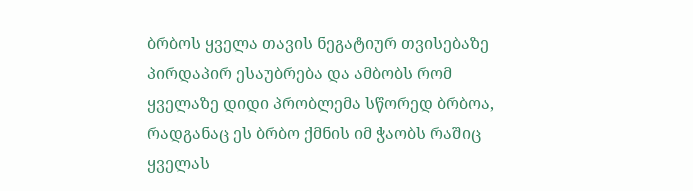ბრბოს ყველა თავის ნეგატიურ თვისებაზე პირდაპირ ესაუბრება და ამბობს რომ ყველაზე დიდი პრობლემა სწორედ ბრბოა, რადგანაც ეს ბრბო ქმნის იმ ჭაობს რაშიც ყველას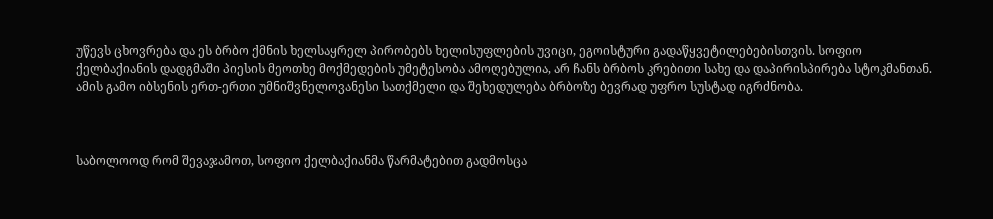უწევს ცხოვრება და ეს ბრბო ქმნის ხელსაყრელ პირობებს ხელისუფლების უვიცი, ეგოისტური გადაწყვეტილებებისთვის. სოფიო ქელბაქიანის დადგმაში პიესის მეოთხე მოქმედების უმეტესობა ამოღებულია, არ ჩანს ბრბოს კრებითი სახე და დაპირისპირება სტოკმანთან. ამის გამო იბსენის ერთ-ერთი უმნიშვნელოვანესი სათქმელი და შეხედულება ბრბოზე ბევრად უფრო სუსტად იგრძნობა.



საბოლოოდ რომ შევაჯამოთ, სოფიო ქელბაქიანმა წარმატებით გადმოსცა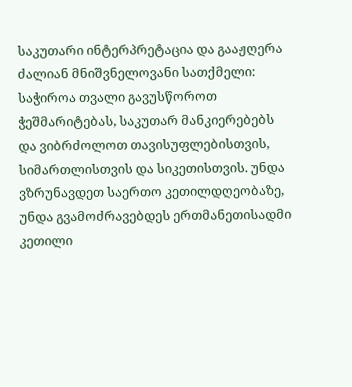საკუთარი ინტერპრეტაცია და გააჟღერა ძალიან მნიშვნელოვანი სათქმელი: საჭიროა თვალი გავუსწოროთ ჭეშმარიტებას, საკუთარ მანკიერებებს და ვიბრძოლოთ თავისუფლებისთვის, სიმართლისთვის და სიკეთისთვის. უნდა ვზრუნავდეთ საერთო კეთილდღეობაზე, უნდა გვამოძრავებდეს ერთმანეთისადმი კეთილი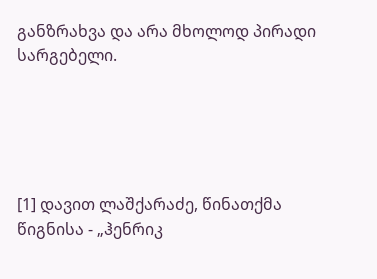განზრახვა და არა მხოლოდ პირადი სარგებელი.





[1] დავით ლაშქარაძე, წინათქმა წიგნისა - „ჰენრიკ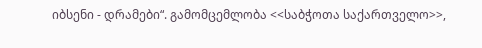იბსენი - დრამები“. გამომცემლობა <<საბჭოთა საქართველო>>,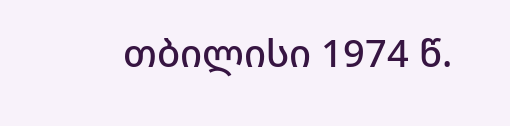თბილისი 1974 წ.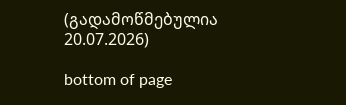(გადამოწმებულია 20.07.2026)

bottom of page